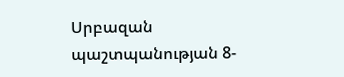Սրբազան պաշտպանության 8-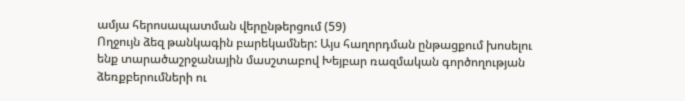ամյա հերոսապատման վերընթերցում (59)
Ողջույն ձեզ թանկագին բարեկամներ: Այս հաղորդման ընթացքում խոսելու ենք տարածաշրջանային մասշտաբով Խեյբար ռազմական գործողության ձեռքբերումների ու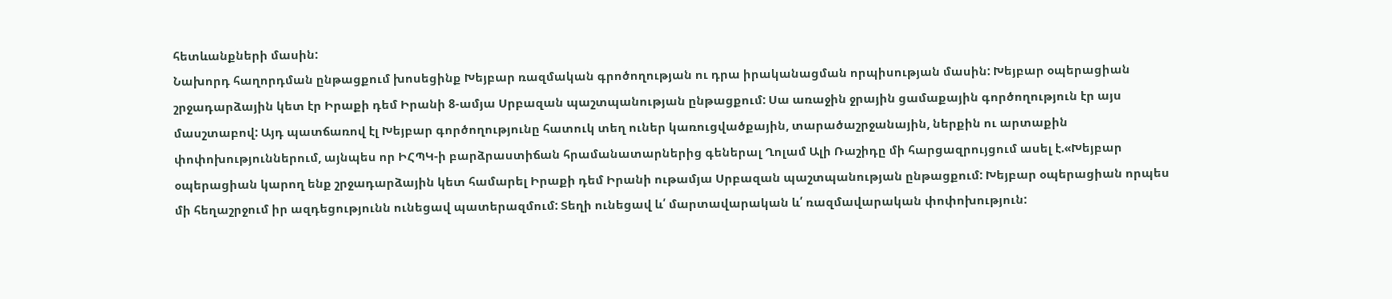հետևանքների մասին:
Նախորդ հաղորդման ընթացքում խոսեցինք Խեյբար ռազմական գրոծողության ու դրա իրականացման որպիսության մասին: Խեյբար օպերացիան շրջադարձային կետ էր Իրաքի դեմ Իրանի 8-ամյա Սրբազան պաշտպանության ընթացքում: Սա առաջին ջրային ցամաքային գործողություն էր այս մասշտաբով: Այդ պատճառով էլ Խեյբար գործողությունը հատուկ տեղ ուներ կառուցվածքային, տարածաշրջանային, ներքին ու արտաքին փոփոխություններում, այնպես որ ԻՀՊԿ-ի բարձրաստիճան հրամանատարներից գեներալ Ղոլամ Ալի Ռաշիդը մի հարցազրույցում ասել է.«Խեյբար օպերացիան կարող ենք շրջադարձային կետ համարել Իրաքի դեմ Իրանի ութամյա Սրբազան պաշտպանության ընթացքում: Խեյբար օպերացիան որպես մի հեղաշրջում իր ազդեցությունն ունեցավ պատերազմում: Տեղի ունեցավ և՛ մարտավարական և՛ ռազմավարական փոփոխություն: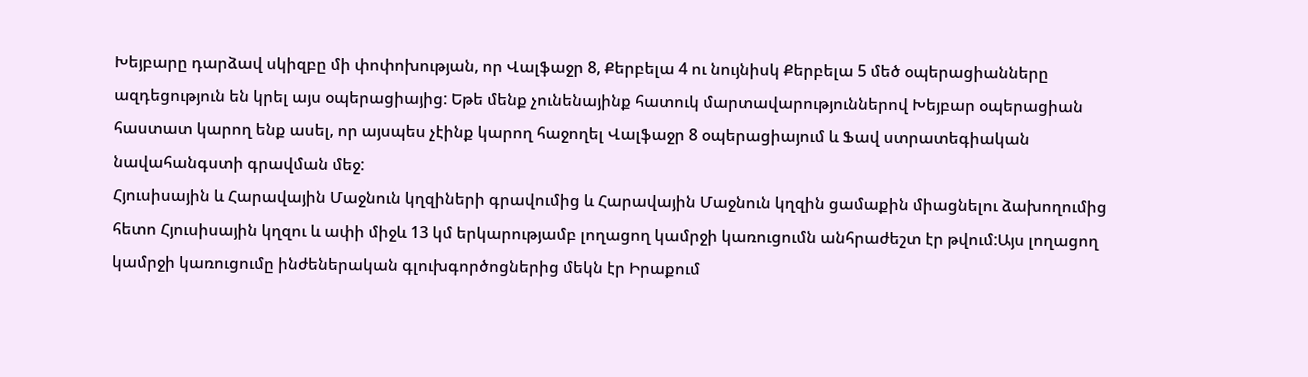Խեյբարը դարձավ սկիզբը մի փոփոխության, որ Վալֆաջր 8, Քերբելա 4 ու նույնիսկ Քերբելա 5 մեծ օպերացիանները ազդեցություն են կրել այս օպերացիայից: Եթե մենք չունենայինք հատուկ մարտավարություններով Խեյբար օպերացիան հաստատ կարող ենք ասել, որ այսպես չէինք կարող հաջողել Վալֆաջր 8 օպերացիայում և Ֆավ ստրատեգիական նավահանգստի գրավման մեջ:
Հյուսիսային և Հարավային Մաջնուն կղզիների գրավումից և Հարավային Մաջնուն կղզին ցամաքին միացնելու ձախողումից հետո Հյուսիսային կղզու և ափի միջև 13 կմ երկարությամբ լողացող կամրջի կառուցումն անհրաժեշտ էր թվում:Այս լողացող կամրջի կառուցումը ինժեներական գլուխգործոցներից մեկն էր Իրաքում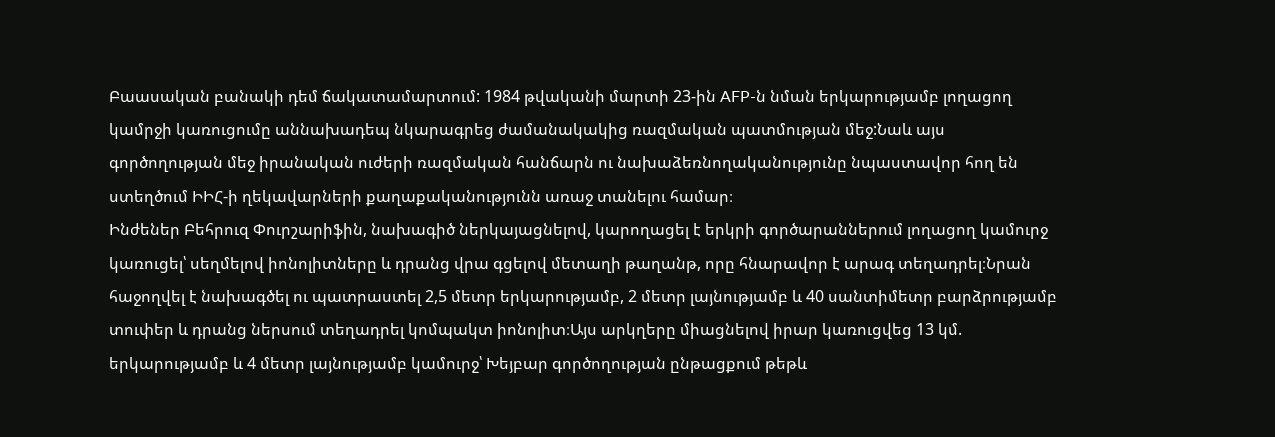Բաասական բանակի դեմ ճակատամարտում: 1984 թվականի մարտի 23-ին AFP-ն նման երկարությամբ լողացող կամրջի կառուցումը աննախադեպ նկարագրեց ժամանակակից ռազմական պատմության մեջ:Նաև այս գործողության մեջ իրանական ուժերի ռազմական հանճարն ու նախաձեռնողականությունը նպաստավոր հող են ստեղծում ԻԻՀ-ի ղեկավարների քաղաքականությունն առաջ տանելու համար։
Ինժեներ Բեհրուզ Փուրշարիֆին, նախագիծ ներկայացնելով, կարողացել է երկրի գործարաններում լողացող կամուրջ կառուցել՝ սեղմելով իոնոլիտները և դրանց վրա գցելով մետաղի թաղանթ, որը հնարավոր է արագ տեղադրել։Նրան հաջողվել է նախագծել ու պատրաստել 2,5 մետր երկարությամբ, 2 մետր լայնությամբ և 40 սանտիմետր բարձրությամբ տուփեր և դրանց ներսում տեղադրել կոմպակտ իոնոլիտ։Այս արկղերը միացնելով իրար կառուցվեց 13 կմ. երկարությամբ և 4 մետր լայնությամբ կամուրջ՝ Խեյբար գործողության ընթացքում թեթև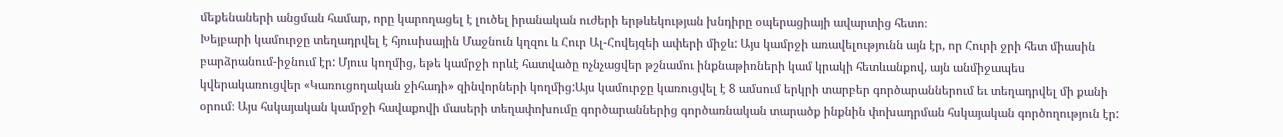մեքենաների անցման համար, որը կարողացել է լուծել իրանական ուժերի երթևեկության խնդիրը օպերացիայի ավարտից հետո։
Խեյբարի կամուրջը տեղադրվել է հյուսիսային Մաջնուն կղզու և Հուր Ալ-Հովեյզեի ափերի միջև: Այս կամրջի առավելությունն այն էր, որ Հուրի ջրի հետ միասին բարձրանում-իջնում էր: Մյուս կողմից, եթե կամրջի որևէ հատվածը ոչնչացվեր թշնամու ինքնաթիռների կամ կրակի հետևանքով, այն անմիջապես կվերակառուցվեր «Կառուցողական ջիհադի» զինվորների կողմից:Այս կամուրջը կառուցվել է 8 ամսում երկրի տարբեր գործարաններում եւ տեղադրվել մի քանի օրում։ Այս հսկայական կամրջի հավաքովի մասերի տեղափոխումը գործարաններից գործառնական տարածք ինքնին փոխադրման հսկայական գործողություն էր: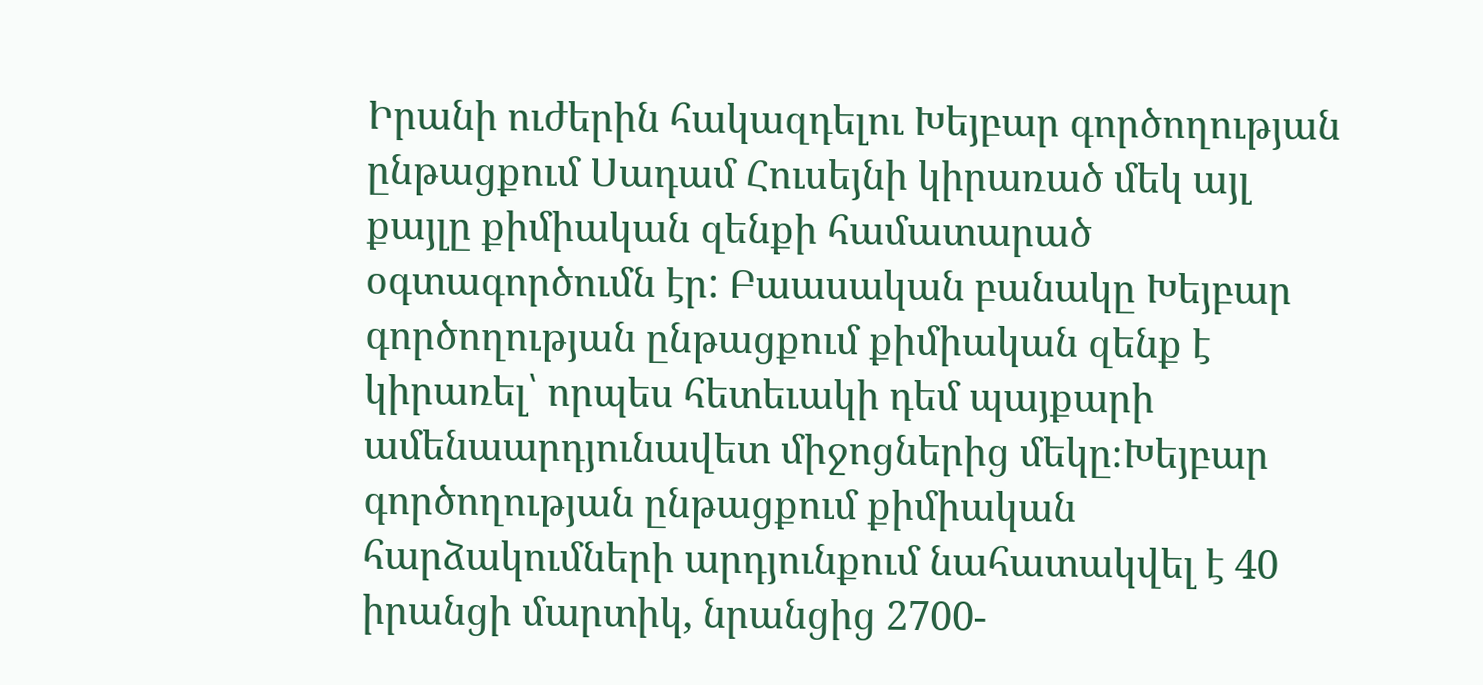Իրանի ուժերին հակազդելու Խեյբար գործողության ընթացքում Սադամ Հուսեյնի կիրառած մեկ այլ քայլը քիմիական զենքի համատարած օգտագործումն էր: Բաասական բանակը Խեյբար գործողության ընթացքում քիմիական զենք է կիրառել՝ որպես հետեւակի դեմ պայքարի ամենաարդյունավետ միջոցներից մեկը։Խեյբար գործողության ընթացքում քիմիական հարձակումների արդյունքում նահատակվել է 40 իրանցի մարտիկ, նրանցից 2700-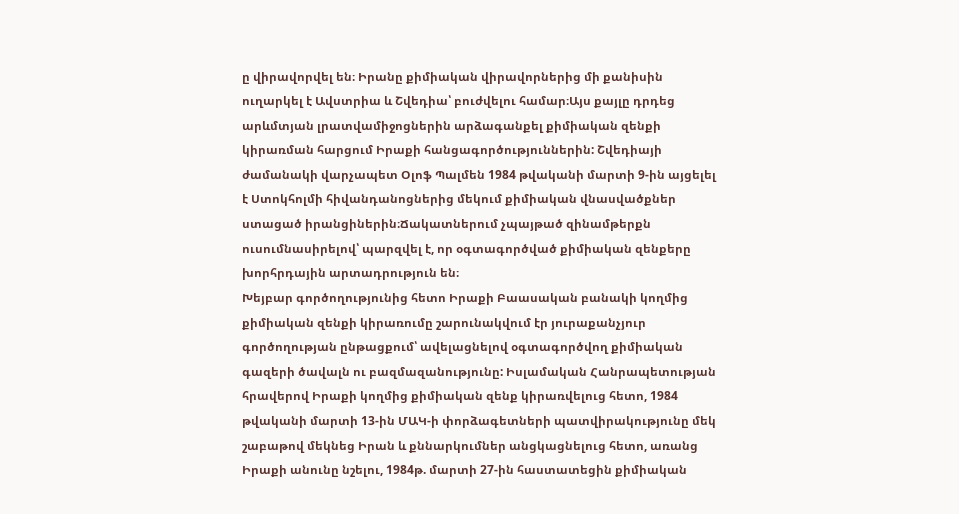ը վիրավորվել են։ Իրանը քիմիական վիրավորներից մի քանիսին ուղարկել է Ավստրիա և Շվեդիա՝ բուժվելու համար։Այս քայլը դրդեց արևմտյան լրատվամիջոցներին արձագանքել քիմիական զենքի կիրառման հարցում Իրաքի հանցագործություններին: Շվեդիայի ժամանակի վարչապետ Օլոֆ Պալմեն 1984 թվականի մարտի 9-ին այցելել է Ստոկհոլմի հիվանդանոցներից մեկում քիմիական վնասվածքներ ստացած իրանցիներին։Ճակատներում չպայթած զինամթերքն ուսումնասիրելով՝ պարզվել է, որ օգտագործված քիմիական զենքերը խորհրդային արտադրություն են։
Խեյբար գործողությունից հետո Իրաքի Բաասական բանակի կողմից քիմիական զենքի կիրառումը շարունակվում էր յուրաքանչյուր գործողության ընթացքում՝ ավելացնելով օգտագործվող քիմիական գազերի ծավալն ու բազմազանությունը: Իսլամական Հանրապետության հրավերով Իրաքի կողմից քիմիական զենք կիրառվելուց հետո, 1984 թվականի մարտի 13-ին ՄԱԿ-ի փորձագետների պատվիրակությունը մեկ շաբաթով մեկնեց Իրան և քննարկումներ անցկացնելուց հետո, առանց Իրաքի անունը նշելու, 1984թ. մարտի 27-ին հաստատեցին քիմիական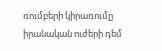ռումբերի կիրառումը իրանական ուժերի դեմ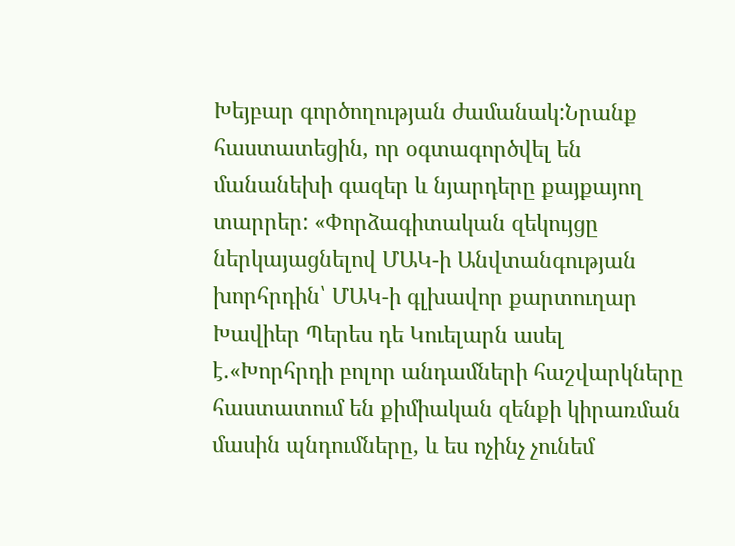Խեյբար գործողության ժամանակ:Նրանք հաստատեցին, որ օգտագործվել են մանանեխի գազեր և նյարդերը քայքայող տարրեր: «Փորձագիտական զեկույցը ներկայացնելով ՄԱԿ-ի Անվտանգության խորհրդին՝ ՄԱԿ-ի գլխավոր քարտուղար Խավիեր Պերես դե Կուելարն ասել է.«Խորհրդի բոլոր անդամների հաշվարկները հաստատում են քիմիական զենքի կիրառման մասին պնդումները, և ես ոչինչ չունեմ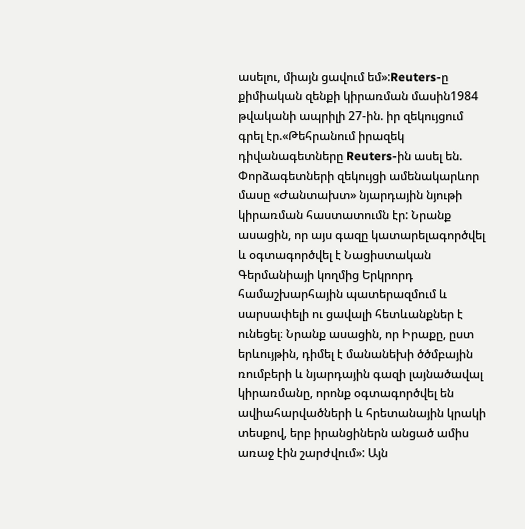ասելու, միայն ցավում եմ»:Reuters-ը քիմիական զենքի կիրառման մասին1984 թվականի ապրիլի 27-ին. իր զեկույցում գրել էր.«Թեհրանում իրազեկ դիվանագետները Reuters-ին ասել են. Փորձագետների զեկույցի ամենակարևոր մասը «Ժանտախտ» նյարդային նյութի կիրառման հաստատումն էր: Նրանք ասացին, որ այս գազը կատարելագործվել և օգտագործվել է Նացիստական Գերմանիայի կողմից Երկրորդ համաշխարհային պատերազմում և սարսափելի ու ցավալի հետևանքներ է ունեցել։ Նրանք ասացին, որ Իրաքը, ըստ երևույթին, դիմել է մանանեխի ծծմբային ռումբերի և նյարդային գազի լայնածավալ կիրառմանը, որոնք օգտագործվել են ավիահարվածների և հրետանային կրակի տեսքով, երբ իրանցիներն անցած ամիս առաջ էին շարժվում»: Այն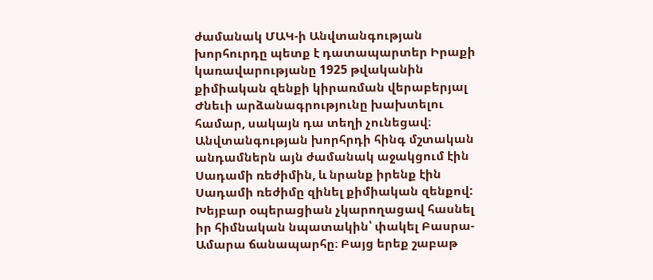ժամանակ ՄԱԿ-ի Անվտանգության խորհուրդը պետք է դատապարտեր Իրաքի կառավարությանը 1925 թվականին քիմիական զենքի կիրառման վերաբերյալ Ժնեւի արձանագրությունը խախտելու համար, սակայն դա տեղի չունեցավ։ Անվտանգության խորհրդի հինգ մշտական անդամներն այն ժամանակ աջակցում էին Սադամի ռեժիմին, և նրանք իրենք էին Սադամի ռեժիմը զինել քիմիական զենքով:
Խեյբար օպերացիան չկարողացավ հասնել իր հիմնական նպատակին՝ փակել Բասրա-Ամարա ճանապարհը։ Բայց երեք շաբաթ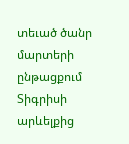տեւած ծանր մարտերի ընթացքում Տիգրիսի արևելքից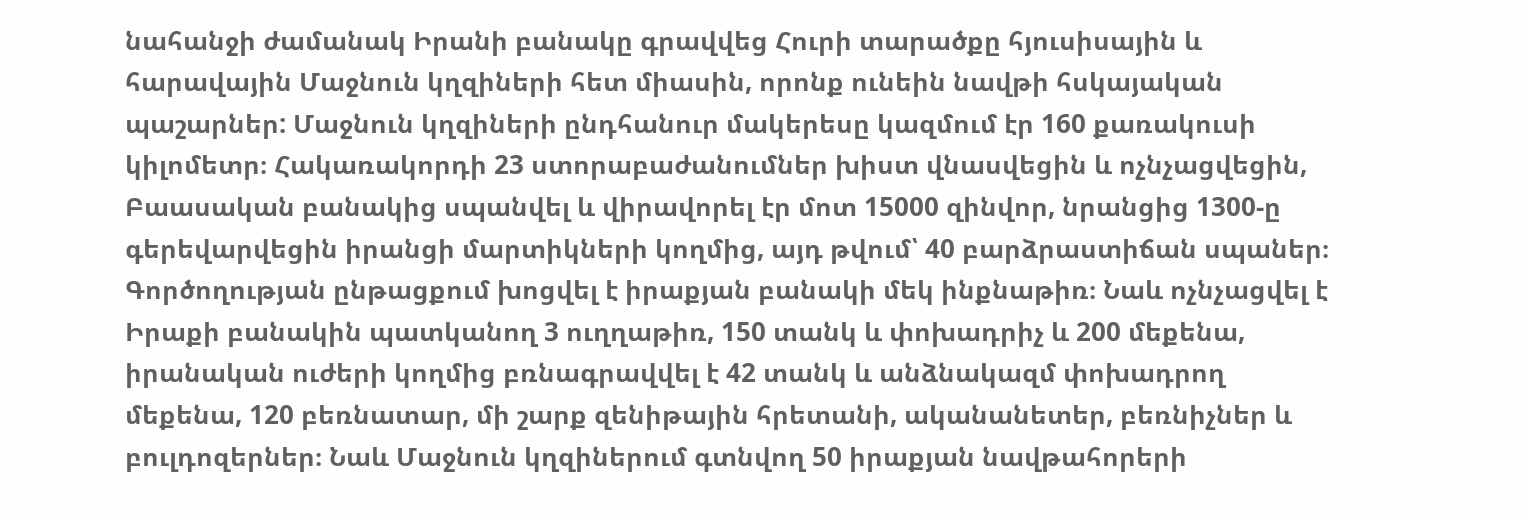նահանջի ժամանակ Իրանի բանակը գրավվեց Հուրի տարածքը հյուսիսային և հարավային Մաջնուն կղզիների հետ միասին, որոնք ունեին նավթի հսկայական պաշարներ: Մաջնուն կղզիների ընդհանուր մակերեսը կազմում էր 160 քառակուսի կիլոմետր։ Հակառակորդի 23 ստորաբաժանումներ խիստ վնասվեցին և ոչնչացվեցին, Բաասական բանակից սպանվել և վիրավորել էր մոտ 15000 զինվոր, նրանցից 1300-ը գերեվարվեցին իրանցի մարտիկների կողմից, այդ թվում՝ 40 բարձրաստիճան սպաներ։ Գործողության ընթացքում խոցվել է իրաքյան բանակի մեկ ինքնաթիռ։ Նաև ոչնչացվել է Իրաքի բանակին պատկանող 3 ուղղաթիռ, 150 տանկ և փոխադրիչ և 200 մեքենա, իրանական ուժերի կողմից բռնագրավվել է 42 տանկ և անձնակազմ փոխադրող մեքենա, 120 բեռնատար, մի շարք զենիթային հրետանի, ականանետեր, բեռնիչներ և բուլդոզերներ։ Նաև Մաջնուն կղզիներում գտնվող 50 իրաքյան նավթահորերի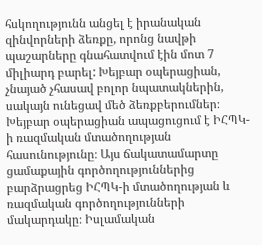հսկողությունն անցել է իրանական զինվորների ձեռքը, որոնց նավթի պաշարները գնահատվում էին մոտ 7 միլիարդ բարել: Խեյբար օպերացիան, չնայած չհասավ բոլոր նպատակներին, սակայն ունեցավ մեծ ձեռքբերումներ։ Խեյբար օպերացիան ապացուցում է ԻՀՊԿ-ի ռազմական մտածողության հասունությունը։ Այս ճակատամարտը ցամաքային գործողություններից բարձրացրեց ԻՀՊԿ-ի մտածողության և ռազմական գործողությունների մակարդակը։ Իսլամական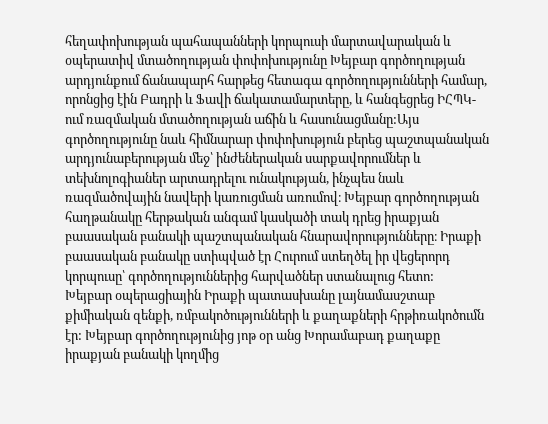հեղափոխության պահապանների կորպուսի մարտավարական և օպերատիվ մտածողության փոփոխությունը Խեյբար գործողության արդյունքում ճանապարհ հարթեց հետագա գործողությունների համար, որոնցից էին Բադրի և Ֆավի ճակատամարտերը, և հանգեցրեց ԻՀՊԿ-ում ռազմական մտածողության աճին և հասունացմանը:Այս գործողությունը նաև հիմնարար փոփոխություն բերեց պաշտպանական արդյունաբերության մեջ՝ ինժեներական սարքավորումներ և տեխնոլոգիաներ արտադրելու ունակության, ինչպես նաև ռազմածովային նավերի կառուցման առումով։ Խեյբար գործողության հաղթանակը հերթական անգամ կասկածի տակ դրեց իրաքյան բաասական բանակի պաշտպանական հնարավորությունները։ Իրաքի բաասական բանակը ստիպված էր Հուրում ստեղծել իր վեցերորդ կորպուսը՝ գործողություններից հարվածներ ստանալուց հետո:
Խեյբար օպերացիային Իրաքի պատասխանը լայնամասշտաբ քիմիական զենքի, ռմբակոծությունների և քաղաքների հրթիռակոծումն էր: Խեյբար գործողությունից յոթ օր անց Խորամաբադ քաղաքը իրաքյան բանակի կողմից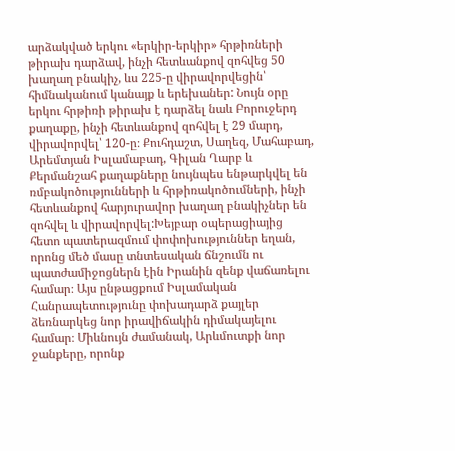արձակված երկու «երկիր-երկիր» հրթիռների թիրախ դարձավ, ինչի հետևանքով զոհվեց 50 խաղաղ բնակիչ, ևս 225-ը վիրավորվեցին՝ հիմնականում կանայք և երեխաներ: Նույն օրը երկու հրթիռի թիրախ է դարձել նաև Բորուջերդ քաղաքը, ինչի հետևանքով զոհվել է 29 մարդ, վիրավորվել՝ 120-ը։ Քուհդաշտ, Սաղեզ, Մահաբադ, Արեմտյան Իսլամաբադ, Գիլան Ղարբ և Քերմանշահ քաղաքները նույնպես ենթարկվել են ռմբակոծությունների և հրթիռակոծումների, ինչի հետևանքով հարյուրավոր խաղաղ բնակիչներ են զոհվել և վիրավորվել:Խեյբար օպերացիայից հետո պատերազմում փոփոխություններ եղան, որոնց մեծ մասը տնտեսական ճնշումն ու պատժամիջոցներն էին Իրանին զենք վաճառելու համար։ Այս ընթացքում Իսլամական Հանրապետությունը փոխադարձ քայլեր ձեռնարկեց նոր իրավիճակին դիմակայելու համար։ Միևնույն ժամանակ, Արևմուտքի նոր ջանքերը, որոնք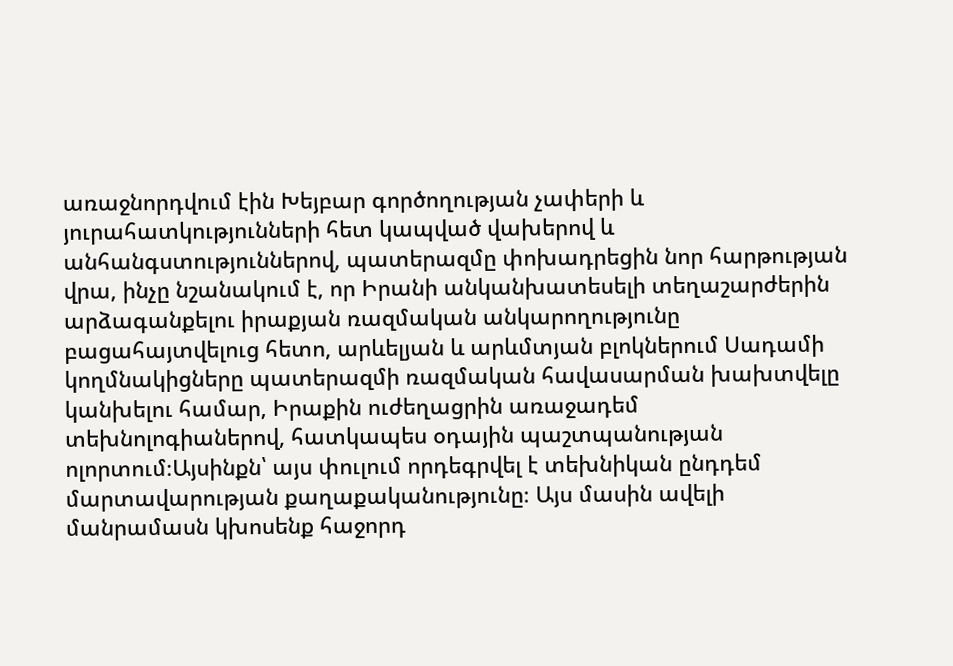առաջնորդվում էին Խեյբար գործողության չափերի և յուրահատկությունների հետ կապված վախերով և անհանգստություններով, պատերազմը փոխադրեցին նոր հարթության վրա, ինչը նշանակում է, որ Իրանի անկանխատեսելի տեղաշարժերին արձագանքելու իրաքյան ռազմական անկարողությունը բացահայտվելուց հետո, արևելյան և արևմտյան բլոկներում Սադամի կողմնակիցները պատերազմի ռազմական հավասարման խախտվելը կանխելու համար, Իրաքին ուժեղացրին առաջադեմ տեխնոլոգիաներով, հատկապես օդային պաշտպանության ոլորտում։Այսինքն՝ այս փուլում որդեգրվել է տեխնիկան ընդդեմ մարտավարության քաղաքականությունը։ Այս մասին ավելի մանրամասն կխոսենք հաջորդ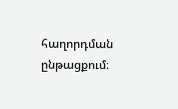հաղորդման ընթացքում։